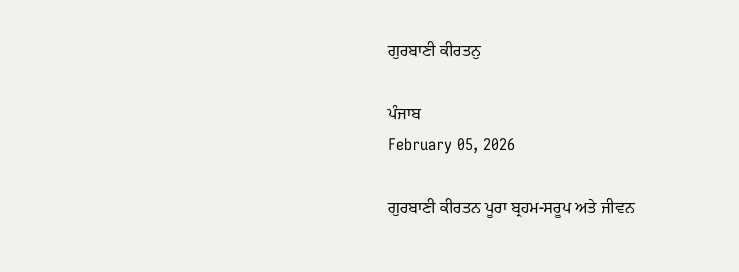ਗੁਰਬਾਣੀ ਕੀਰਤਨੁ

ਪੰਜਾਬ
February 05, 2026

ਗੁਰਬਾਣੀ ਕੀਰਤਨ ਪੂਰਾ ਬ੍ਰਹਮ-ਸਰੂਪ ਅਤੇ ਜੀਵਨ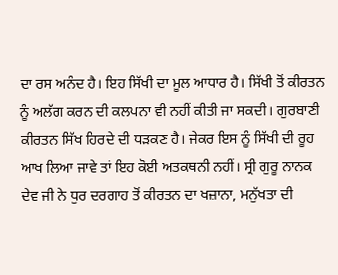ਦਾ ਰਸ ਅਨੰਦ ਹੈ। ਇਹ ਸਿੱਖੀ ਦਾ ਮੂਲ ਆਧਾਰ ਹੈ। ਸਿੱਖੀ ਤੋਂ ਕੀਰਤਨ ਨੂੰ ਅਲੱਗ ਕਰਨ ਦੀ ਕਲਪਨਾ ਵੀ ਨਹੀਂ ਕੀਤੀ ਜਾ ਸਕਦੀ। ਗੁਰਬਾਣੀ ਕੀਰਤਨ ਸਿੱਖ ਹਿਰਦੇ ਦੀ ਧੜਕਣ ਹੈ। ਜੇਕਰ ਇਸ ਨੂੰ ਸਿੱਖੀ ਦੀ ਰੂਹ ਆਖ ਲਿਆ ਜਾਵੇ ਤਾਂ ਇਹ ਕੋਈ ਅਤਕਥਨੀ ਨਹੀਂ। ਸ੍ਰੀ ਗੁਰੂ ਨਾਨਕ ਦੇਵ ਜੀ ਨੇ ਧੁਰ ਦਰਗਾਹ ਤੋਂ ਕੀਰਤਨ ਦਾ ਖਜ਼ਾਨਾ, ਮਨੁੱਖਤਾ ਦੀ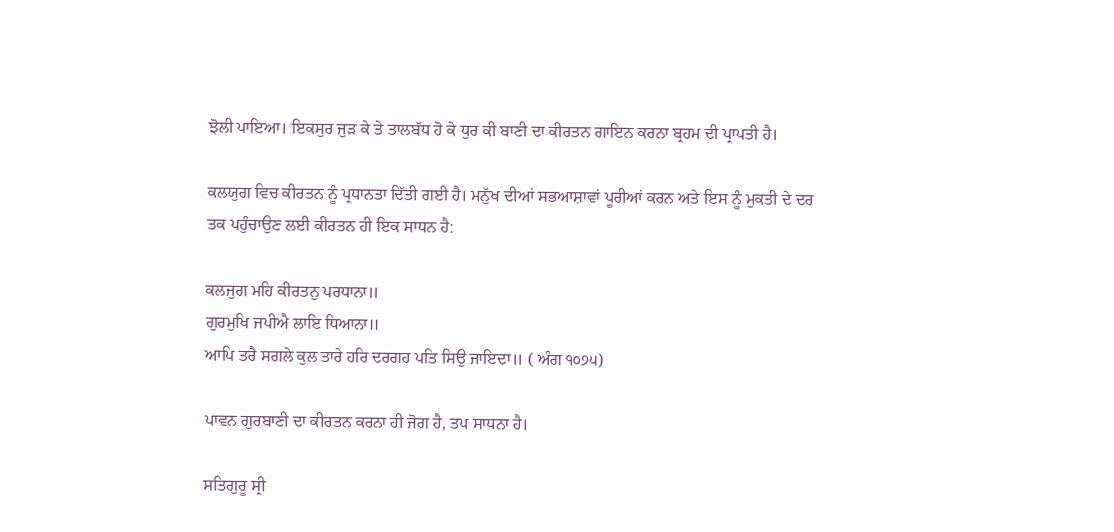ਝੋਲੀ ਪਾਇਆ। ਇਕਸੁਰ ਜੁੜ ਕੇ ਤੇ ਤਾਲਬੱਧ ਹੋ ਕੇ ਧੁਰ ਕੀ ਬਾਣੀ ਦਾ ਕੀਰਤਨ ਗਾਇਨ ਕਰਨਾ ਬ੍ਰਹਮ ਦੀ ਪ੍ਰਾਪਤੀ ਹੈ।

ਕਲਯੁਗ ਵਿਚ ਕੀਰਤਨ ਨੂੰ ਪ੍ਰਧਾਨਤਾ ਦਿੱਤੀ ਗਈ ਹੈ। ਮਨੁੱਖ ਦੀਆਂ ਸਭਆਸ਼ਾਵਾਂ ਪੂਰੀਆਂ ਕਰਨ ਅਤੇ ਇਸ ਨੂੰ ਮੁਕਤੀ ਦੇ ਦਰ ਤਕ ਪਹੁੰਚਾਉਣ ਲਈ ਕੀਰਤਨ ਹੀ ਇਕ ਸਾਧਨ ਹੈ:

ਕਲਜੁਗ ਮਹਿ ਕੀਰਤਨੁ ਪਰਧਾਨਾ॥
ਗੁਰਮੁਖਿ ਜਪੀਐ ਲਾਇ ਧਿਆਨਾ॥
ਆਪਿ ਤਰੈ ਸਗਲੇ ਕੁਲ ਤਾਰੇ ਹਰਿ ਦਰਗਹ ਪਤਿ ਸਿਉ ਜਾਇਦਾ॥ ( ਅੰਗ ੧੦੭੫)

ਪਾਵਨ ਗੁਰਬਾਣੀ ਦਾ ਕੀਰਤਨ ਕਰਨਾ ਹੀ ਜੋਗ ਹੈ, ਤਪ ਸਾਧਨਾ ਹੈ।

ਸਤਿਗੁਰੂ ਸ੍ਰੀ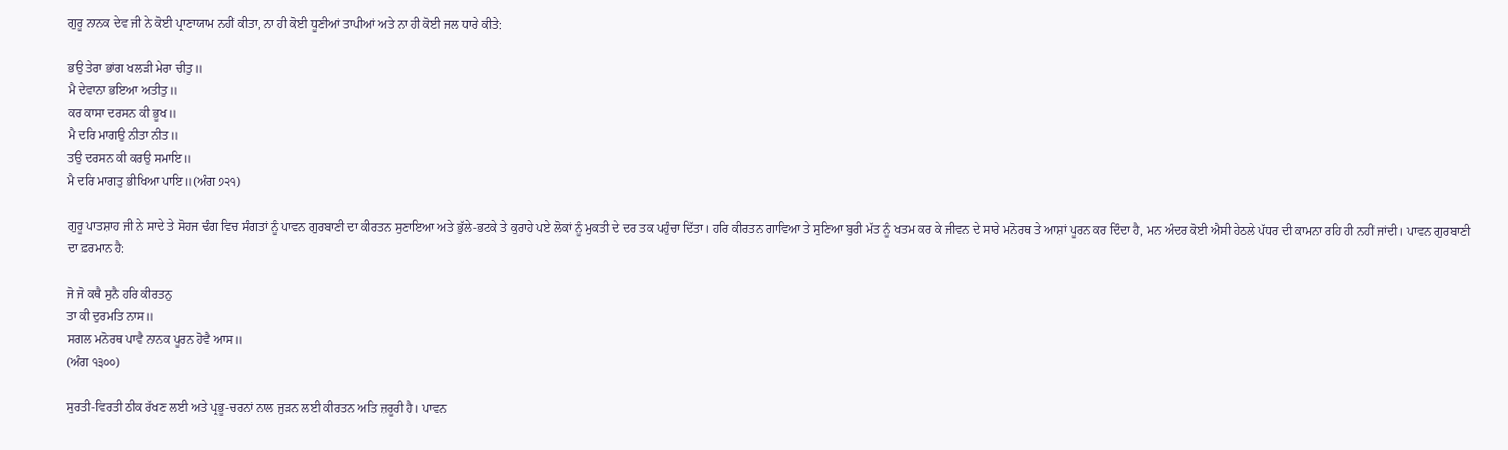ਗੁਰੂ ਨਾਨਕ ਦੇਵ ਜੀ ਨੇ ਕੋਈ ਪ੍ਰਾਣਾਯਾਮ ਨਹੀਂ ਕੀਤਾ, ਨਾ ਹੀ ਕੋਈ ਧੂਣੀਆਂ ਤਾਪੀਆਂ ਅਤੇ ਨਾ ਹੀ ਕੋਈ ਜਲ ਧਾਰੇ ਕੀਤੇ:

ਭਉ ਤੇਰਾ ਭਾਂਗ ਖਲੜੀ ਮੇਰਾ ਚੀਤੁ॥
ਮੈ ਦੇਵਾਨਾ ਭਇਆ ਅਤੀਤੁ॥
ਕਰ ਕਾਸਾ ਦਰਸਨ ਕੀ ਭੂਖ॥
ਮੈ ਦਰਿ ਮਾਗਉ ਨੀਤਾ ਨੀਤ॥
ਤਉ ਦਰਸਨ ਕੀ ਕਰਉ ਸਮਾਇ॥
ਮੈ ਦਰਿ ਮਾਗਤੁ ਭੀਖਿਆ ਪਾਇ॥(ਅੰਗ ੭੨੧)

ਗੁਰੂ ਪਾਤਸ਼ਾਹ ਜੀ ਨੇ ਸਾਦੇ ਤੇ ਸੋਹਜ ਢੰਗ ਵਿਚ ਸੰਗਤਾਂ ਨੂੰ ਪਾਵਨ ਗੁਰਬਾਣੀ ਦਾ ਕੀਰਤਨ ਸੁਣਾਇਆ ਅਤੇ ਭੁੱਲੇ-ਭਟਕੇ ਤੇ ਕੁਰਾਹੇ ਪਏ ਲੋਕਾਂ ਨੂੰ ਮੁਕਤੀ ਦੇ ਦਰ ਤਕ ਪਹੁੰਚਾ ਦਿੱਤਾ। ਹਰਿ ਕੀਰਤਨ ਗਾਵਿਆ ਤੇ ਸੁਣਿਆ ਬੁਰੀ ਮੱਤ ਨੂੰ ਖਤਮ ਕਰ ਕੇ ਜੀਵਨ ਦੇ ਸਾਰੇ ਮਨੋਰਥ ਤੇ ਆਸ਼ਾਂ ਪੂਰਨ ਕਰ ਦਿੰਦਾ ਹੈ, ਮਨ ਅੰਦਰ ਕੋਈ ਐਸੀ ਹੇਠਲੇ ਪੱਧਰ ਦੀ ਕਾਮਨਾ ਰਹਿ ਹੀ ਨਹੀਂ ਜਾਂਦੀ। ਪਾਵਨ ਗੁਰਬਾਣੀ ਦਾ ਫ਼ਰਮਾਨ ਹੈ:

ਜੋ ਜੋ ਕਥੈ ਸੁਨੈ ਹਰਿ ਕੀਰਤਨੁ
ਤਾ ਕੀ ਦੁਰਮਤਿ ਨਾਸ॥
ਸਗਲ ਮਨੋਰਥ ਪਾਵੈ ਨਾਨਕ ਪੂਰਨ ਹੋਵੈ ਆਸ॥
(ਅੰਗ ੧੩੦੦)

ਸੁਰਤੀ-ਵਿਰਤੀ ਠੀਕ ਰੱਖਣ ਲਈ ਅਤੇ ਪ੍ਰਭੂ-ਚਰਨਾਂ ਨਾਲ ਜੁੜਨ ਲਈ ਕੀਰਤਨ ਅਤਿ ਜ਼ਰੂਰੀ ਹੈ। ਪਾਵਨ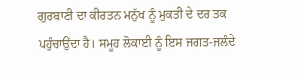ਗੁਰਬਾਣੀ ਦਾ ਕੀਰਤਨ ਮਨੁੱਖ ਨੂੰ ਮੁਕਤੀ ਦੇ ਦਰ ਤਕ ਪਹੁੰਚਾਉਂਦਾ ਹੈ। ਸਮੂਹ ਲੋਕਾਈ ਨੂੰ ਇਸ ਜਗਤ-ਜਲੰਦੇ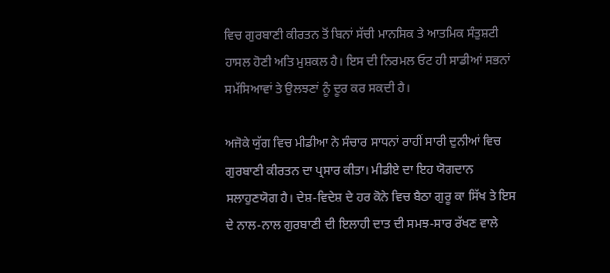ਵਿਚ ਗੁਰਬਾਣੀ ਕੀਰਤਨ ਤੋਂ ਬਿਨਾਂ ਸੱਚੀ ਮਾਨਸਿਕ ਤੇ ਆਤਮਿਕ ਸੰਤੁਸ਼ਟੀ ਹਾਸਲ ਹੋਣੀ ਅਤਿ ਮੁਸ਼ਕਲ ਹੈ। ਇਸ ਦੀ ਨਿਰਮਲ ਓਟ ਹੀ ਸਾਡੀਆਂ ਸਭਨਾਂ ਸਮੱਸਿਆਵਾਂ ਤੇ ਉਲਝਣਾਂ ਨੂੰ ਦੂਰ ਕਰ ਸਕਦੀ ਹੈ।

ਅਜੋਕੇ ਯੁੱਗ ਵਿਚ ਮੀਡੀਆ ਨੇ ਸੰਚਾਰ ਸਾਧਨਾਂ ਰਾਹੀਂ ਸਾਰੀ ਦੁਨੀਆਂ ਵਿਚ ਗੁਰਬਾਣੀ ਕੀਰਤਨ ਦਾ ਪ੍ਰਸਾਰ ਕੀਤਾ। ਮੀਡੀਏ ਦਾ ਇਹ ਯੋਗਦਾਨ ਸਲਾਹੁਣਯੋਗ ਹੈ। ਦੇਸ਼-ਵਿਦੇਸ਼ ਦੇ ਹਰ ਕੋਨੇ ਵਿਚ ਬੈਠਾ ਗੁਰੂ ਕਾ ਸਿੱਖ ਤੇ ਇਸ ਦੇ ਨਾਲ-ਨਾਲ ਗੁਰਬਾਣੀ ਦੀ ਇਲਾਹੀ ਦਾਤ ਦੀ ਸਮਝ-ਸਾਰ ਰੱਖਣ ਵਾਲੇ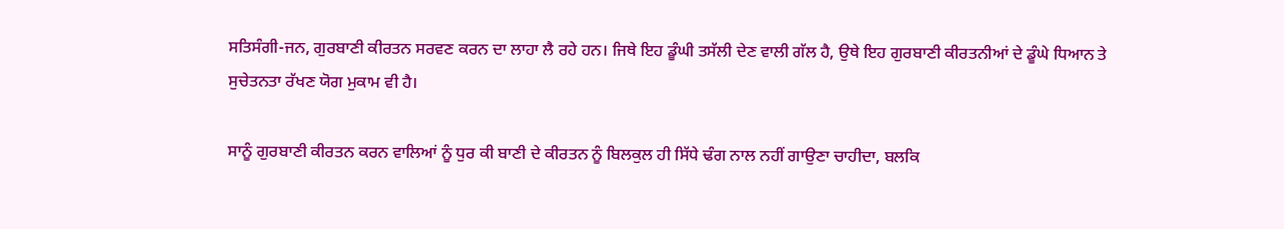ਸਤਿਸੰਗੀ-ਜਨ, ਗੁਰਬਾਣੀ ਕੀਰਤਨ ਸਰਵਣ ਕਰਨ ਦਾ ਲਾਹਾ ਲੈ ਰਹੇ ਹਨ। ਜਿਥੇ ਇਹ ਡੂੰਘੀ ਤਸੱਲੀ ਦੇਣ ਵਾਲੀ ਗੱਲ ਹੈ, ਉਥੇ ਇਹ ਗੁਰਬਾਣੀ ਕੀਰਤਨੀਆਂ ਦੇ ਡੂੰਘੇ ਧਿਆਨ ਤੇ ਸੁਚੇਤਨਤਾ ਰੱਖਣ ਯੋਗ ਮੁਕਾਮ ਵੀ ਹੈ।

ਸਾਨੂੰ ਗੁਰਬਾਣੀ ਕੀਰਤਨ ਕਰਨ ਵਾਲਿਆਂ ਨੂੰ ਧੁਰ ਕੀ ਬਾਣੀ ਦੇ ਕੀਰਤਨ ਨੂੰ ਬਿਲਕੁਲ ਹੀ ਸਿੱਧੇ ਢੰਗ ਨਾਲ ਨਹੀਂ ਗਾਉਣਾ ਚਾਹੀਦਾ, ਬਲਕਿ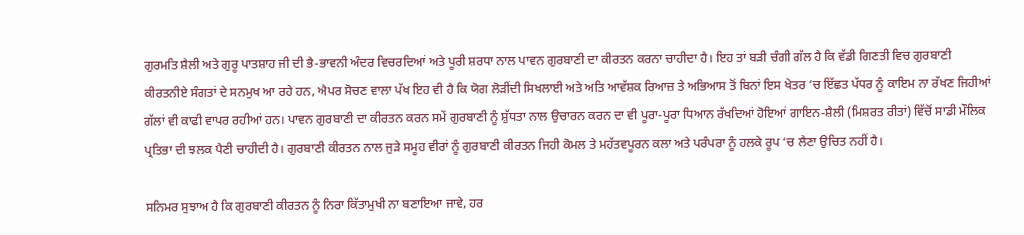ਗੁਰਮਤਿ ਸ਼ੈਲੀ ਅਤੇ ਗੁਰੂ ਪਾਤਸ਼ਾਹ ਜੀ ਦੀ ਭੈ-ਭਾਵਨੀ ਅੰਦਰ ਵਿਚਰਦਿਆਂ ਅਤੇ ਪੂਰੀ ਸ਼ਰਧਾ ਨਾਲ ਪਾਵਨ ਗੁਰਬਾਣੀ ਦਾ ਕੀਰਤਨ ਕਰਨਾ ਚਾਹੀਦਾ ਹੈ। ਇਹ ਤਾਂ ਬੜੀ ਚੰਗੀ ਗੱਲ ਹੈ ਕਿ ਵੱਡੀ ਗਿਣਤੀ ਵਿਚ ਗੁਰਬਾਣੀ ਕੀਰਤਨੀਏ ਸੰਗਤਾਂ ਦੇ ਸਨਮੁਖ ਆ ਰਹੇ ਹਨ, ਐਪਰ ਸੋਚਣ ਵਾਲਾ ਪੱਖ ਇਹ ਵੀ ਹੈ ਕਿ ਯੋਗ ਲੋੜੀਂਦੀ ਸਿਖਲਾਈ ਅਤੇ ਅਤਿ ਆਵੱਸ਼ਕ ਰਿਆਜ਼ ਤੇ ਅਭਿਆਸ ਤੋਂ ਬਿਨਾਂ ਇਸ ਖੇਤਰ ‘ਚ ਇੱਛਤ ਪੱਧਰ ਨੂੰ ਕਾਇਮ ਨਾ ਰੱਖਣ ਜਿਹੀਆਂ ਗੱਲਾਂ ਵੀ ਕਾਫੀ ਵਾਪਰ ਰਹੀਆਂ ਹਨ। ਪਾਵਨ ਗੁਰਬਾਣੀ ਦਾ ਕੀਰਤਨ ਕਰਨ ਸਮੇਂ ਗੁਰਬਾਣੀ ਨੂੰ ਸ਼ੁੱਧਤਾ ਨਾਲ ਉਚਾਰਨ ਕਰਨ ਦਾ ਵੀ ਪੂਰਾ-ਪੂਰਾ ਧਿਆਨ ਰੱਖਦਿਆਂ ਹੋਇਆਂ ਗਾਇਨ-ਸ਼ੈਲੀ (ਮਿਸ਼ਰਤ ਰੀਤਾਂ) ਵਿੱਚੋਂ ਸਾਡੀ ਮੌਲਿਕ ਪ੍ਰਤਿਭਾ ਦੀ ਝਲਕ ਪੈਣੀ ਚਾਹੀਦੀ ਹੈ। ਗੁਰਬਾਣੀ ਕੀਰਤਨ ਨਾਲ ਜੁੜੇ ਸਮੂਹ ਵੀਰਾਂ ਨੂੰ ਗੁਰਬਾਣੀ ਕੀਰਤਨ ਜਿਹੀ ਕੋਮਲ ਤੇ ਮਹੱਤਵਪੂਰਨ ਕਲਾ ਅਤੇ ਪਰੰਪਰਾ ਨੂੰ ਹਲਕੇ ਰੂਪ ‘ਚ ਲੈਣਾ ਉਚਿਤ ਨਹੀਂ ਹੈ।

ਸਨਿਮਰ ਸੁਝਾਅ ਹੈ ਕਿ ਗੁਰਬਾਣੀ ਕੀਰਤਨ ਨੂੰ ਨਿਰਾ ਕਿੱਤਾਮੁਖੀ ਨਾ ਬਣਾਇਆ ਜਾਵੇ, ਹਰ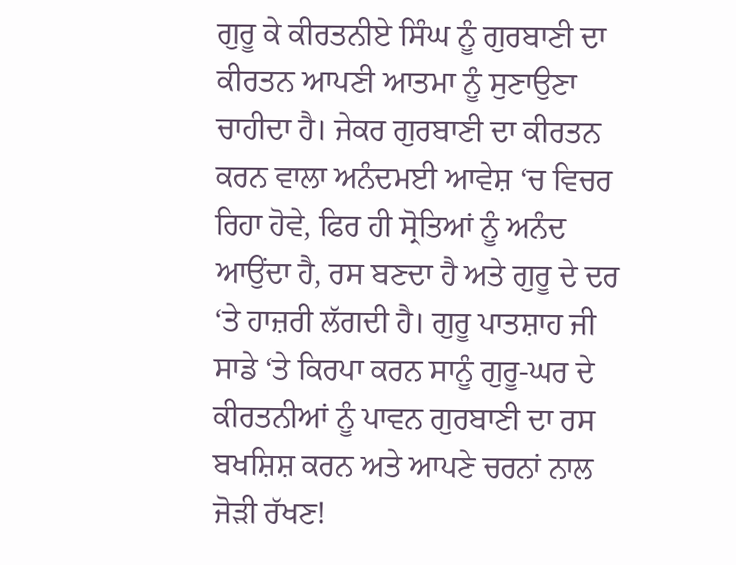ਗੁਰੂ ਕੇ ਕੀਰਤਨੀਏ ਸਿੰਘ ਨੂੰ ਗੁਰਬਾਣੀ ਦਾ ਕੀਰਤਨ ਆਪਣੀ ਆਤਮਾ ਨੂੰ ਸੁਣਾਉਣਾ ਚਾਹੀਦਾ ਹੈ। ਜੇਕਰ ਗੁਰਬਾਣੀ ਦਾ ਕੀਰਤਨ ਕਰਨ ਵਾਲਾ ਅਨੰਦਮਈ ਆਵੇਸ਼ ‘ਚ ਵਿਚਰ ਰਿਹਾ ਹੋਵੇ, ਫਿਰ ਹੀ ਸ੍ਰੋਤਿਆਂ ਨੂੰ ਅਨੰਦ ਆਉਂਦਾ ਹੈ, ਰਸ ਬਣਦਾ ਹੈ ਅਤੇ ਗੁਰੂ ਦੇ ਦਰ ‘ਤੇ ਹਾਜ਼ਰੀ ਲੱਗਦੀ ਹੈ। ਗੁਰੂ ਪਾਤਸ਼ਾਹ ਜੀ ਸਾਡੇ ‘ਤੇ ਕਿਰਪਾ ਕਰਨ ਸਾਨੂੰ ਗੁਰੂ-ਘਰ ਦੇ ਕੀਰਤਨੀਆਂ ਨੂੰ ਪਾਵਨ ਗੁਰਬਾਣੀ ਦਾ ਰਸ ਬਖਸ਼ਿਸ਼ ਕਰਨ ਅਤੇ ਆਪਣੇ ਚਰਨਾਂ ਨਾਲ ਜੋੜੀ ਰੱਖਣ!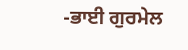-ਭਾਈ ਗੁਰਮੇਲ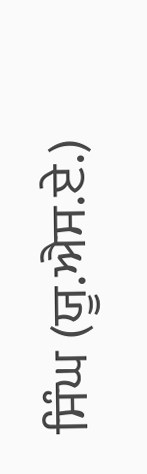ਸਿੰਘ (ਯੂ.ਐਸ.ਏ.)